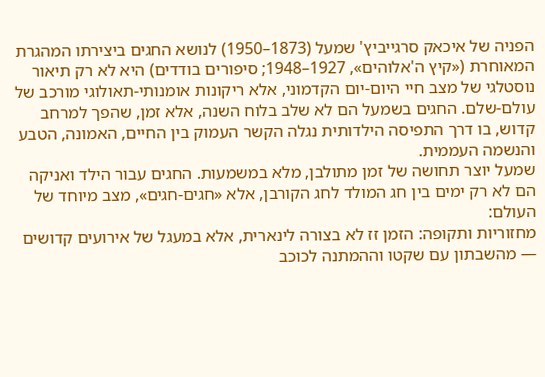הפניה של איכאק סרגייביץ' שמעל (1873–1950) לנושא החגים ביצירתו המהגרת המאוחרת («קיץ ה'אלוהים», 1927–1948; סיפורים בודדים) היא לא רק תיאור נוסטלגי של מצב חיי היום-יום הקדמוני, אלא ריקונות אומנותי-תאולוגי מורכב של עולם-שלם. החגים בשמעל הם לא שלב בלוח השנה, אלא זמן, שהפך למרחב קדוש, בו דרך התפיסה הילדותית נגלה הקשר העמוק בין החיים, האמונה, הטבע והנשמה העממית.
שמעל יוצר תחושה של זמן מתולבן, מלא במשמעות. החגים עבור הילד ואניקה הם לא רק ימים בין חג המולד לחג הקורבן, אלא «חגים-חגים», מצב מיוחד של העולם:
מחזוריות ותקופה: הזמן זז לא בצורה לינארית, אלא במעגל של אירועים קדושים — מהשבתון עם שקטו וההמתנה לכוכב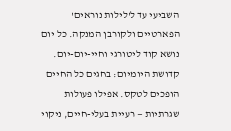השביעי עד ל'לילות נוראים' הפארטיים ולקורבן המנקה. כל יום נושא קוד ליטורגי וחיי-יום-יום.
קדושת היומיום: בחגים כל החיים הופכים לטקס. אפילו פעולות שגרתיות — רעיית בעלי-חיים, ניקוי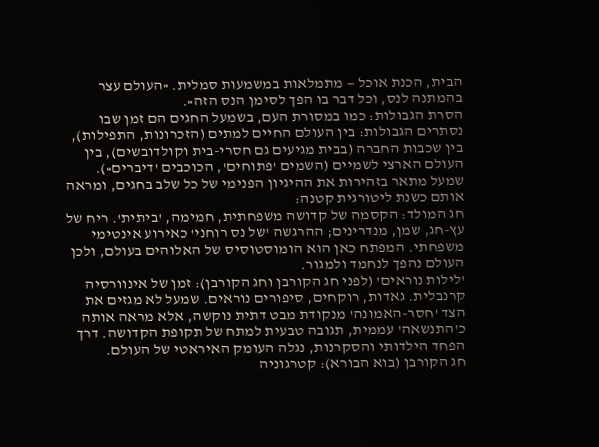הבית, הכנת אוכל — מתמלאות במשמעות סמלית. «העולם עצר בהמתנה לנס, וכל דבר בו הפך לסימן הנס הזה».
הסרת הגבולות: כמו במסורת העם, בשמעל החגים הם זמן שבו נסתרים הגבולות: בין העולם החיים למתים (הזכרונות, התפילות), בין שכבות החברה (בבית מגיעים גם חסרי-בית וקולדובשים), בין העולם הארצי לשמיים (השמים 'פתוחים', הכוכבים 'דיברים»).
שמעל מתאר בזהירות את ההיגיון הפנימי של כל שלב בחגים, ומראה אותם כשנת ליטורגית קטנה:
חג המולד: הקסמה של קדושה משפחתית, חמימה, 'ביתית'. ריח של עץ-חג, שמן, מנדרינים; ההרגשה 'של נס רוחני' כאירוע אינטימי משפחתי. המפתח כאן הוא הומוסטוסיס של האלוהים בעולם, ולכן העולם נהפך לנחמד ולמגור.
'לילות נוראים' (לפני חג הקורבן וחג הקורבן): זמן של אינוורסיה קרנבלית. גאדות, רוקחים, סיפורים נוראים. שמעל לא מגזים את הצד 'חסר-האמונה' מנקודת מבט דתית נוקשה, אלא מראה אותה כ'התנשאה' עממית, תגובה טבעית למתח של תקופת הקדושה. דרך הפחד הילדותי והסקרנות, נגלה העומק האיראטי של העולם.
חג הקורבן (בוא הבורא): קטרגוניה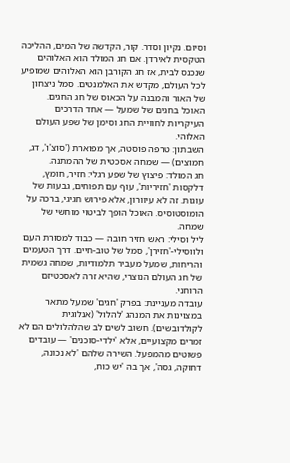וסיום. נקיון וסדר. קור, הקדשה של המים, ההליכה הטקסית לאירדן. אם חג המולד הוא האלוהים שנכנס לבית, אז חג הקורבן הוא האלוהים שמופיע לכל העולם, מקדש את האלמנטים. סמל ניצחון של האור והמבנה על הכאוס של חג החגים.
האוכל בחגים של שמעל — אחד הדרכים העיקריות לחוויית החג וסימן של שפע העולם האלוהי.
השבתון: טרפה פוסטה, אך מפוארת ('סוצ'ו', דג, חמוצים) — שמחה אסכטית של ההמתנה.
חג המולד: פיצוץ של שפע רגלי: חזיר, חומץ, דלקסות 'חזיריות', עוף עם תפוחים, גבעות של עוגות. זה לא עיוורון, אלא פירוש חגיגי, ברכה על הומוסטוסיס. האוכל הופך לביטוי מוחשי של שמחה.
ליל וסילי: ראש חזיר חובה — כבוד למסורת העם ולווסילי-'חזירן', סמל של טוב-חיים. דרך הטעמים והריחות, שמעל מעביר תלמודיות, שמחה גשמית של חג העולם הנוצרי, שהיא זרה לאסכטיזם הרוחני.
עובדה מעניינת: בפרק 'חגים' שמעל מתאר במצוינות את המנהג 'להלול' (אנלוגית לקולדובשים). חשוב לשים לב שהלהלולים הם לא זמרים מקצועיים, אלא 'ילדי-סוכנים' — עובדים פשוטים מהמפעל. השירה שלהם 'לא נכונה, דחוקה, גסה', אך בה 'יש כוח,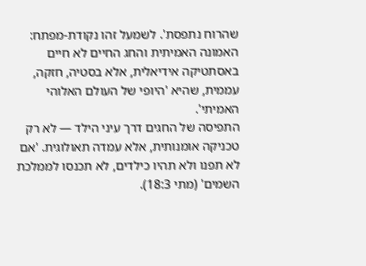שהרוח נתפסת'. לשמעל זהו נקודת-מפתח: האמונה האמיתית והחג החיים לא חיים באסתטיקה אידיאלית, אלא בסטיה, חזקה, עממית, שהיא 'היופי של העולם האלוהי האמיתי'.
התפיסה של החגים דרך עיני הילד — לא רק טכניקה אומנותית, אלא עמדה תאולוגית. 'אם לא תפנו ולא תהיו כילדים, לא תכנסו לממלכת השמים' (מתי 18:3).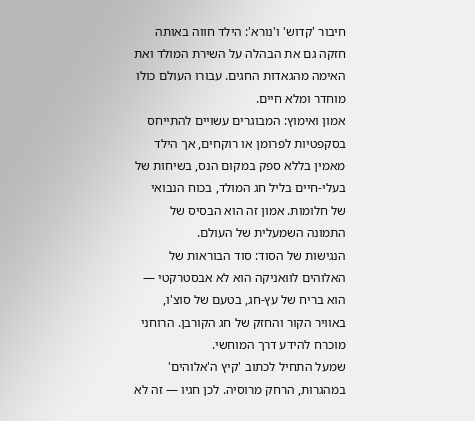חיבור 'קדוש' ו'נורא': הילד חווה באותה חזקה גם את הבהלה על השירת המולד ואת האימה מהגאדות החגים. עבורו העולם כולו מוחדר ומלא חיים.
אמון ואימוץ: המבוגרים עשויים להתייחס בסקפטיות לפרומן או רוקחים, אך הילד מאמין בללא ספק במקום הנס, בשיחות של בעלי-חיים בליל חג המולד, בכוח הנבואי של חלומות. אמון זה הוא הבסיס של התמונה השמעלית של העולם.
הנגישות של הסוד: סוד הבוראות של האלוהים לוואניקה הוא לא אבסטרקטי — הוא בריח של עץ-חג, בטעם של סוצ'ו, באוויר הקור והחזק של חג הקורבן. הרוחני מוכרח להידע דרך המוחשי.
שמעל התחיל לכתוב 'קיץ ה'אלוהים' במהגרות, הרחק מרוסיה. לכן חגיו — זה לא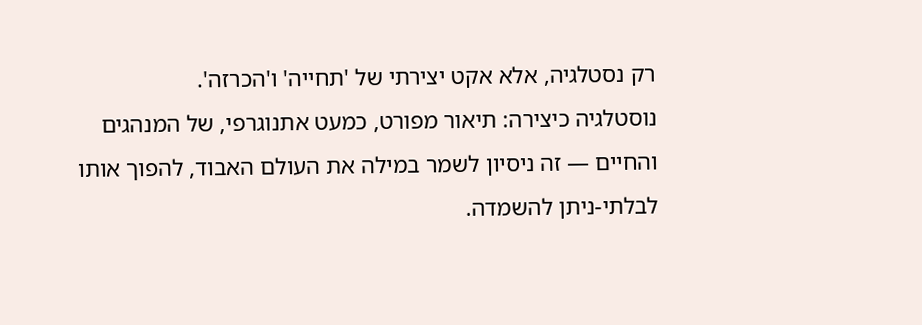רק נסטלגיה, אלא אקט יצירתי של 'תחייה' ו'הכרזה'.
נוסטלגיה כיצירה: תיאור מפורט, כמעט אתנוגרפי, של המנהגים והחיים — זה ניסיון לשמר במילה את העולם האבוד, להפוך אותו לבלתי-ניתן להשמדה.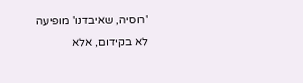'רוסיה, שאיבדנו' מופיעה לא בקידום, אלא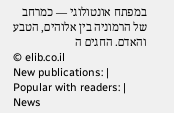במפתח אונטולוגי — כמרחב של הרמוניה בין אלוהים, הטבע והאדם. החגים ה
© elib.co.il
New publications: |
Popular with readers: |
News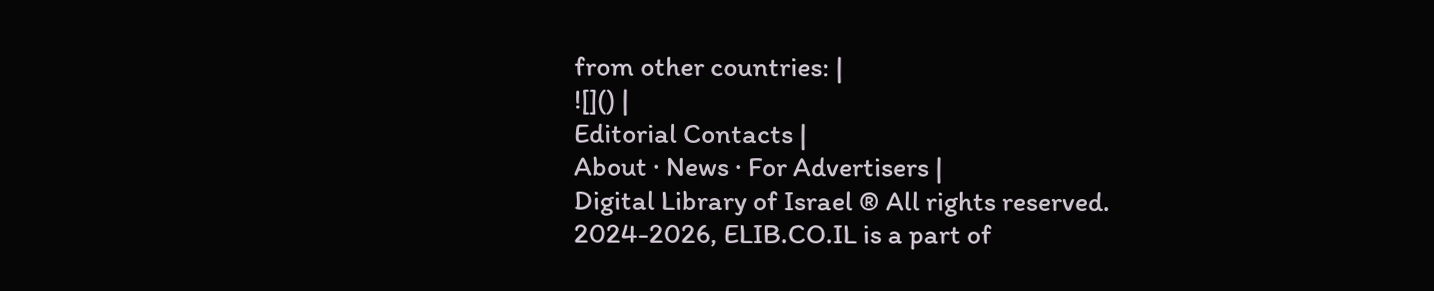from other countries: |
![]() |
Editorial Contacts |
About · News · For Advertisers |
Digital Library of Israel ® All rights reserved.
2024-2026, ELIB.CO.IL is a part of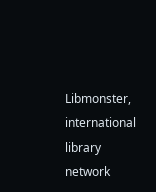Libmonster, international library network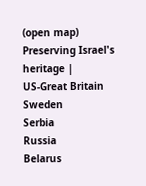(open map) Preserving Israel's heritage |
US-Great Britain
Sweden
Serbia
Russia
Belarus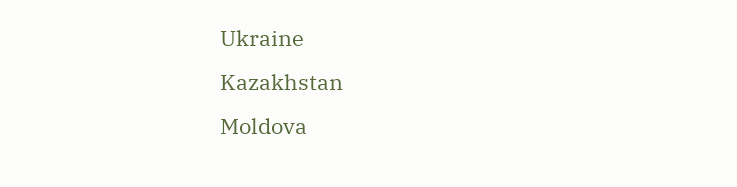Ukraine
Kazakhstan
Moldova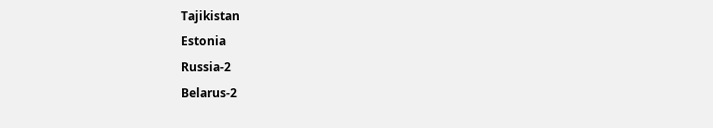Tajikistan
Estonia
Russia-2
Belarus-2